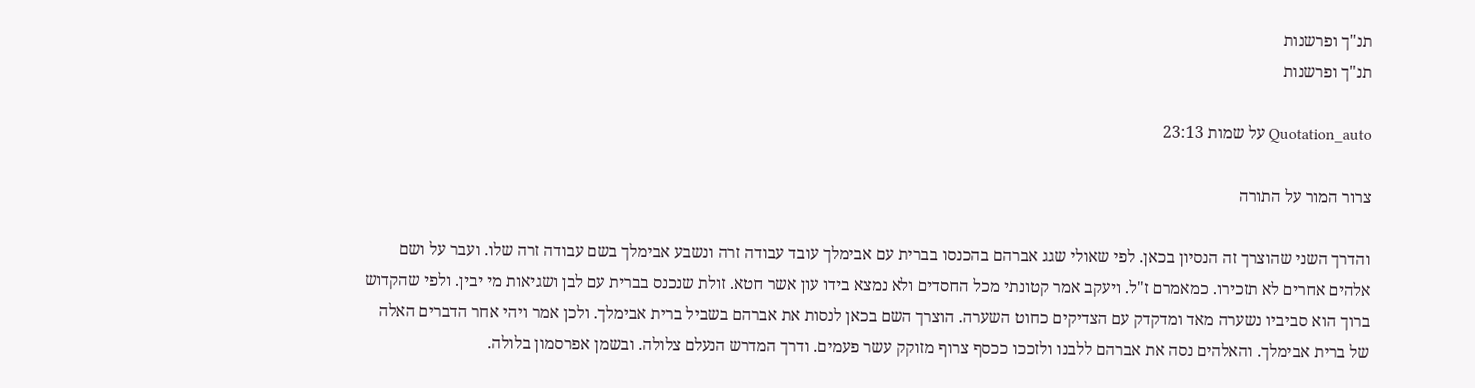תנ"ך ופרשנות
תנ"ך ופרשנות

Quotation_auto על שמות 23:13

צרור המור על התורה

והדרך השני שהוצרך זה הנסיון בכאן. לפי שאולי שגג אברהם בהכנסו בברית עם אבימלך עובד עבודה זרה ונשבע אבימלך בשם עבודה זרה שלו. ועבר על ושם אלהים אחרים לא תזכירו. כמאמרם ז"ל. ויעקב אמר קטונתי מכל החסדים ולא נמצא בידו עון אשר חטא. זולת שנכנס בברית עם לבן ושגיאות מי יבין. ולפי שהקדוש ברוך הוא סביביו נשערה מאד ומדקדק עם הצדיקים כחוט השערה. הוצרך השם בכאן לנסות את אברהם בשביל ברית אבימלך. ולכן אמר ויהי אחר הדברים האלה של ברית אבימלך. והאלהים נסה את אברהם ללבנו ולזככו ככסף צרוף מזוקק עשר פעמים. ודרך המדרש הנעלם צלולה. ובשמן אפרסמון בלולה.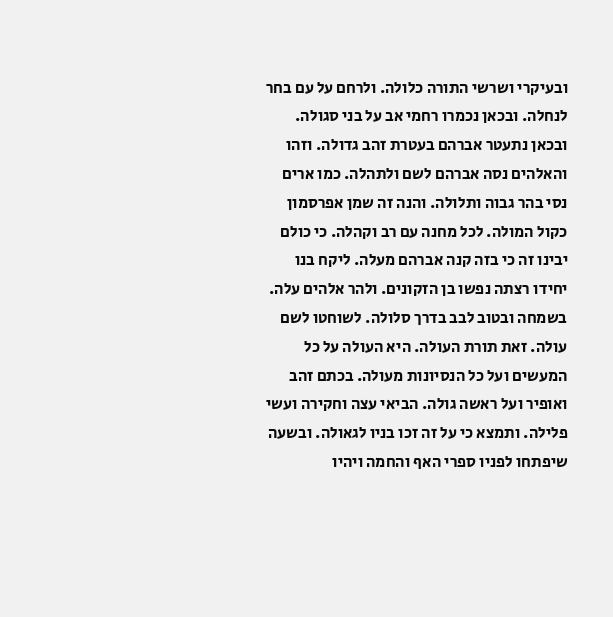ובעיקרי ושרשי התורה כלולה. ולרחם על עם בחר לנחלה. ובכאן נכמרו רחמי אב על בני סגולה. ובכאן נתעטר אברהם בעטרת זהב גדולה. וזהו והאלהים נסה אברהם לשם ולתהלה. כמו ארים נסי בהר גבוה ותלולה. והנה זה שמן אפרסמון כקול המולה. לכל מחנה עם רב וקהלה. כי כולם יבינו זה כי בזה קנה אברהם מעלה. ליקח בנו יחידו רצתה נפשו בן הזקונים. ולהר אלהים עלה. בשמחה ובטוב לבב בדרך סלולה. לשוחטו לשם עולה. זאת תורת העולה. היא העולה על כל המעשים ועל כל הנסיונות מעולה. בכתם זהב ואופיר ועל ראשה גולה. הביאי עצה וחקירה ועשי פלילה. ותמצא כי על זה זכו בניו לגאולה. ובשעה שיפתחו לפניו ספרי האף והחמה ויהיו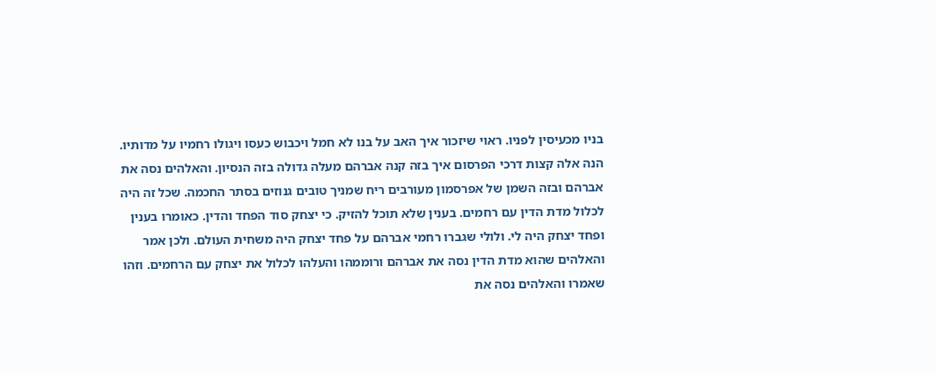בניו מכעיסין לפניו. ראוי שיזכור איך האב על בנו לא חמל ויכבוש כעסו ויגולו רחמיו על מדותיו. הנה אלה קצות דרכי הפרסום איך בזה קנה אברהם מעלה גדולה בזה הנסיון. והאלהים נסה את אברהם ובזה השמן של אפרסמון מעורבים ריח שמניך טובים גנוזים בסתר החכמה. שכל זה היה לכלול מדת הדין עם רחמים. בענין שלא תוכל להזיק. כי יצחק סוד הפחד והדין. כאומרו בענין ופחד יצחק היה לי. ולולי שגברו רחמי אברהם על פחד יצחק היה משחית העולם. ולכן אמר והאלהים שהוא מדת הדין נסה את אברהם ורוממהו והעלהו לכלול את יצחק עם הרחמים. וזהו שאמרו והאלהים נסה את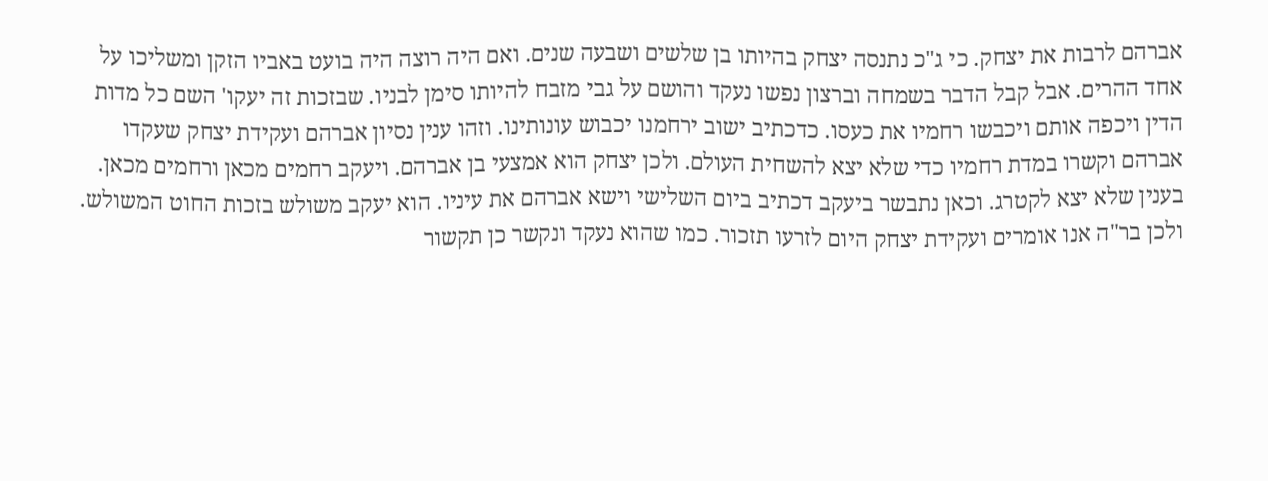אברהם לרבות את יצחק. כי ג"כ נתנסה יצחק בהיותו בן שלשים ושבעה שנים. ואם היה רוצה היה בועט באביו הזקן ומשליכו על אחד ההרים. אבל קבל הדבר בשמחה וברצון נפשו נעקד והושם על גבי מזבח להיותו סימן לבניו. שבזכות זה יעקו' השם כל מדות הדין ויכפה אותם ויכבשו רחמיו את כעסו. כדכתיב ישוב ירחמנו יכבוש עונותינו. וזהו ענין נסיון אברהם ועקידת יצחק שעקדו אברהם וקשרו במדת רחמיו כדי שלא יצא להשחית העולם. ולכן יצחק הוא אמצעי בן אברהם. ויעקב רחמים מכאן ורחמים מכאן. בענין שלא יצא לקטרג. וכאן נתבשר ביעקב דכתיב ביום השלישי וישא אברהם את עיניו. הוא יעקב משולש בזכות החוט המשולש. ולכן בר"ה אנו אומרים ועקידת יצחק היום לזרעו תזכור. כמו שהוא נעקד ונקשר כן תקשור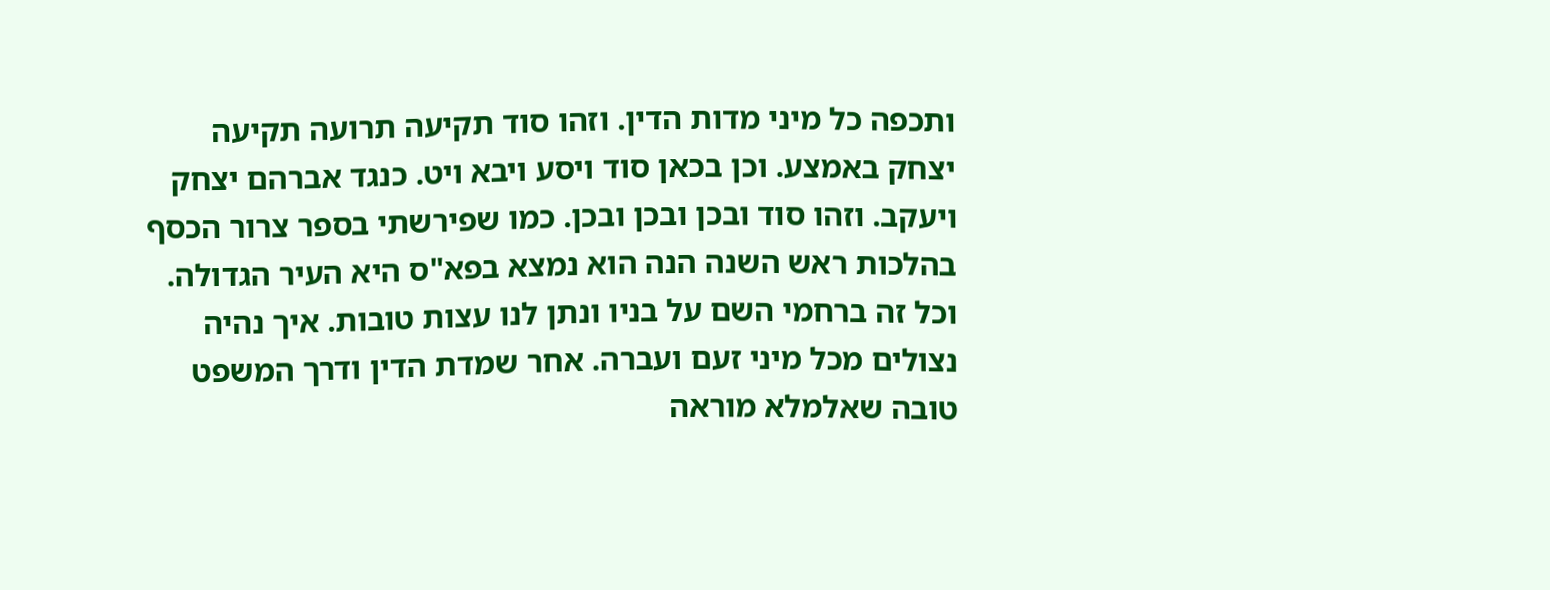ותכפה כל מיני מדות הדין. וזהו סוד תקיעה תרועה תקיעה יצחק באמצע. וכן בכאן סוד ויסע ויבא ויט. כנגד אברהם יצחק ויעקב. וזהו סוד ובכן ובכן ובכן. כמו שפירשתי בספר צרור הכסף בהלכות ראש השנה הנה הוא נמצא בפא"ס היא העיר הגדולה. וכל זה ברחמי השם על בניו ונתן לנו עצות טובות. איך נהיה נצולים מכל מיני זעם ועברה. אחר שמדת הדין ודרך המשפט טובה שאלמלא מוראה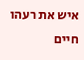איש את רעהו חיים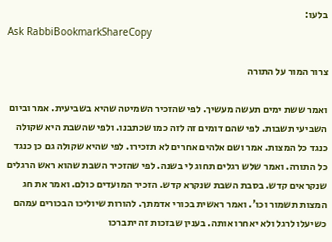בלעו:
Ask RabbiBookmarkShareCopy

צרור המור על התורה

ואמר ששת ימים תעשה מעשיך. לפי שהזכיר השמיטה שהיא בשביעית. אמר וביום השביעי תשבות. לפי שהם דומים זה לזה כמו שכתבנו. ולפי שהשבת היא שקולה כנגד כל המצות. אמר ושם אלהים אחרים לא תזכירו. לפי שהיא שקולה גם כן כנגד כל התורה. ואמר שלש רגלים תחוג לי בשנה. לפי שהזכיר השבת שהוא ראש הרגלים שנקראים קדש. בסבת השבת שנקרא קדש. הזכיר המועדים כולם. ואמר את חג המצות תשמור וכו'. ואמר ראשית בכורי אדמתך. להורות שיוליכו הבכורים עמהם כשיעלו לרגל ולא יאחרו אותה. בענין שבזכות זה יתברכו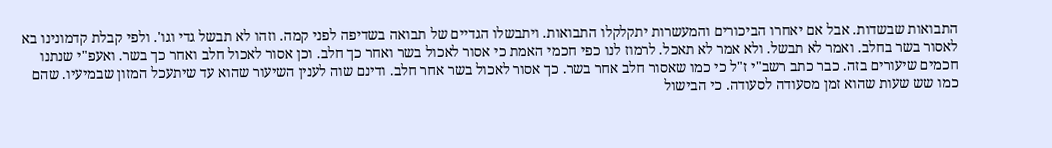התבואות שבשדות. אבל אם יאחרו הביכורים והמעשרות יתקלקלו התבואות. ויתבשלו הגדיים של תבואה בשדיפה לפני קמה. וזהו לא תבשל גדי וגו'. ולפי קבלת קדמונינו בא לאסור בשר בחלב. ואמר לא תבשל. ולא אמר לא תאכל. לרמוז לנו כפי חכמי האמת כי אסור לאכול בשר ואחר כך חלב. וכן אסור לאכול חלב ואחר כך בשר. ואעפ"י שנתנו חכמים שיעורים בזה. כבר כתב רשב"י ז"ל כי כמו שאסור חלב אחר בשר. כך אסור לאכול בשר אחר חלב. ודינם שוה לענין השיעור שהוא עד שיתעכל המזון שבמיעיו. שהם כמו שש שעות שהוא זמן מסעודה לסעודה. כי הבישול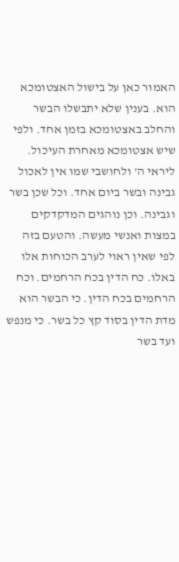האמור כאן על בישול האצטומכא הוא. בענין שלא יתבשלו הבשר והחלב באצטומכא בזמן אחד. ולפי שיש אצטומכא מאחרת העיכול. ליראי ה' ולחושבי שמו אין לאכול גבינה ובשר ביום אחד. וכל שכן בשר וגבינה. וכן נוהגים המדקדקים במצות ואנשי מעשה. והטעם בזה לפי שאין ראוי לערב הכוחות אלו באלו. כח הדין בכח הרחמים. וכח הרחמים בכח הדין. כי הבשר הוא מדת הדין בסוד קץ כל בשר. כי מנפש ועד בשר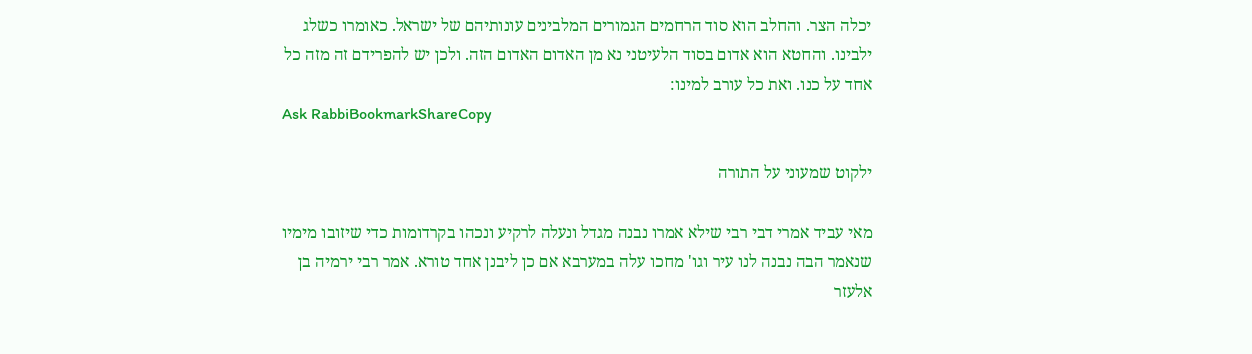יכלה הצר. והחלב הוא סוד הרחמים הגמורים המלבינים עונותיהם של ישראל. כאומרו כשלג ילבינו. והחטא הוא אדום בסוד הלעיטני נא מן האדום האדום הזה. ולכן יש להפרידם זה מזה כל אחד על כנו. ואת כל עורב למינו:
Ask RabbiBookmarkShareCopy

ילקוט שמעוני על התורה

מאי עביד אמרי דבי רבי שילא אמרו נבנה מגדל ונעלה לרקיע ונכהו בקרדומות כדי שיזובו מימיו שנאמר הבה נבנה לנו עיר וגו' מחכו עלה במערבא אם כן ליבנן אחד טורא. אמר רבי ירמיה בן אלעזר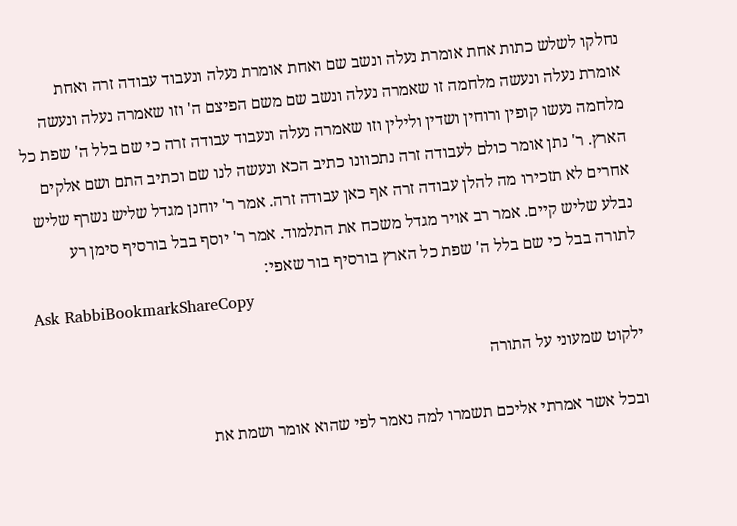נחלקו לשלש כתות אחת אומרת נעלה ונשב שם ואחת אומרת נעלה ונעבוד עבודה זרה ואחת אומרת נעלה ונעשה מלחמה זו שאמרה נעלה ונשב שם משם הפיצם ה' וזו שאמרה נעלה ונעשה מלחמה נעשו קופין ורוחין ושדין ולילין וזו שאמרה נעלה ונעבוד עבודה זרה כי שם בלל ה' שפת כל הארץ. ר' נתן אומר כולם לעבודה זרה נתכוונו כתיב הכא ונעשה לנו שם וכתיב התם ושם אלקים אחרים לא תזכירו מה להלן עבודה זרה אף כאן עבודה זרה. אמר ר' יוחנן מגדל שליש נשרף שליש נבלע שליש קיים. אמר רב אויר מגדל משכח את התלמוד. אמר ר' יוסף בבל בורסיף סימן רע לתורה בבל כי שם בלל ה' שפת כל הארץ בורסיף בור שאפי:
Ask RabbiBookmarkShareCopy

ילקוט שמעוני על התורה

ובכל אשר אמרתי אליכם תשמרו למה נאמר לפי שהוא אומר ושמת את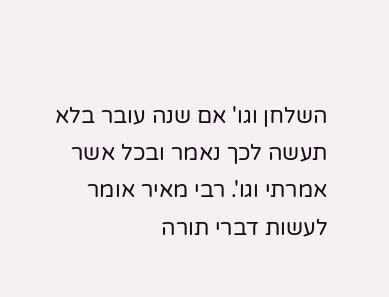השלחן וגו' אם שנה עובר בלא תעשה לכך נאמר ובכל אשר אמרתי וגו'. רבי מאיר אומר לעשות דברי תורה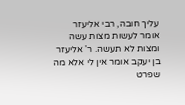עליך חובה, רבי אליעזר אומר לעשות מצות עשה ומצות לא תעשה. ר' אליעזר בן יעקב אומר אין לי אלא מה שפרט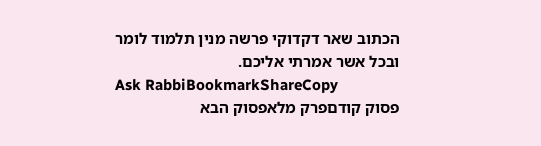הכתוב שאר דקדוקי פרשה מנין תלמוד לומר ובכל אשר אמרתי אליכם.
Ask RabbiBookmarkShareCopy
פסוק קודםפרק מלאפסוק הבא